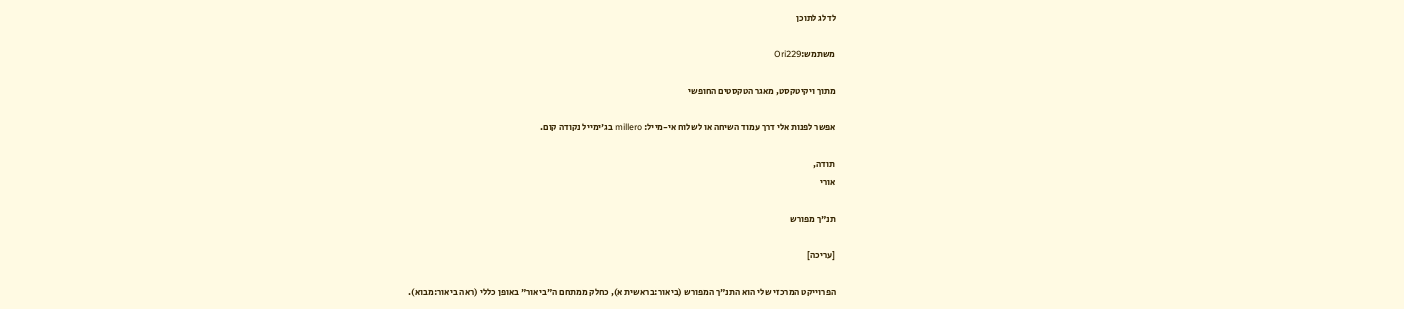לדלג לתוכן

משתמש:Ori229

מתוך ויקיטקסט, מאגר הטקסטים החופשי

אפשר לפנות אלי דרך עמוד השיחה או לשלוח אי-מייל: millero בג'ימייל נקודה קום.

תודה,
אורי

תנ"ך מפורש

[עריכה]

הפרוייקט המרכזי שלי הוא התנ"ך המפורש (ביאור:בראשית א), כחלק ממתחם ה"ביאור" באופן כללי (ראה ביאור:מבוא).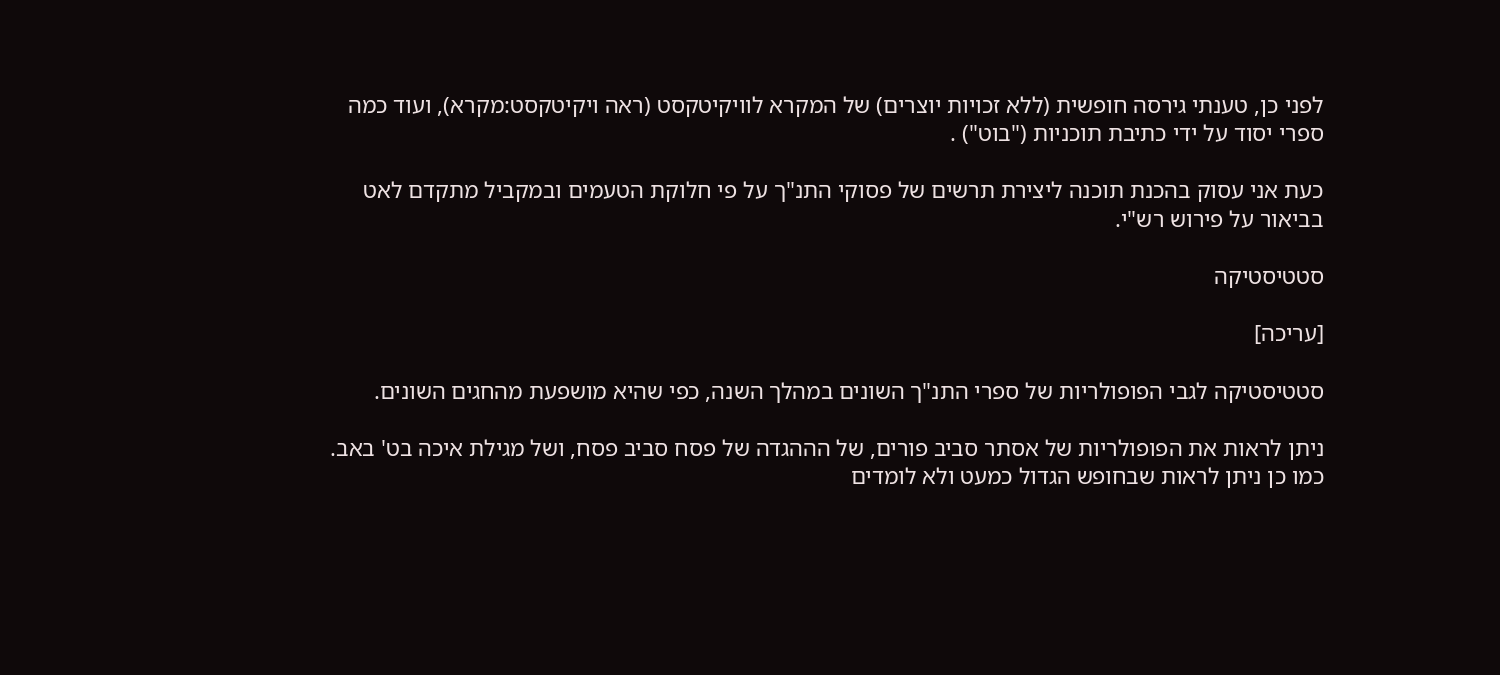לפני כן, טענתי גירסה חופשית (ללא זכויות יוצרים) של המקרא לוויקיטקסט (ראה ויקיטקסט:מקרא), ועוד כמה ספרי יסוד על ידי כתיבת תוכניות ("בוט") .

כעת אני עסוק בהכנת תוכנה ליצירת תרשים של פסוקי התנ"ך על פי חלוקת הטעמים ובמקביל מתקדם לאט בביאור על פירוש רש"י.

סטטיסטיקה

[עריכה]

סטטיסטיקה לגבי הפופולריות של ספרי התנ"ך השונים במהלך השנה, כפי שהיא מושפעת מהחגים השונים.

ניתן לראות את הפופולריות של אסתר סביב פורים, של הההגדה של פסח סביב פסח, ושל מגילת איכה בט' באב. כמו כן ניתן לראות שבחופש הגדול כמעט ולא לומדים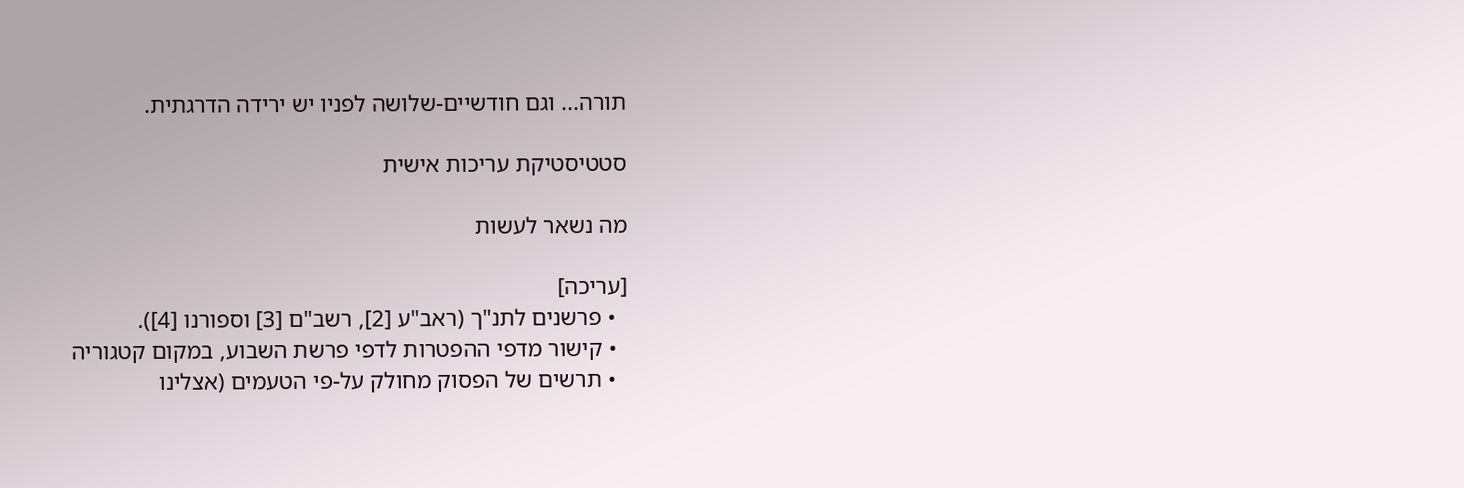תורה... וגם חודשיים-שלושה לפניו יש ירידה הדרגתית.

סטטיסטיקת עריכות אישית

מה נשאר לעשות

[עריכה]
  • פרשנים לתנ"ך (ראב"ע [2], רשב"ם [3] וספורנו [4]).
  • קישור מדפי ההפטרות לדפי פרשת השבוע, במקום קטגוריה
  • תרשים של הפסוק מחולק על-פי הטעמים (אצלינו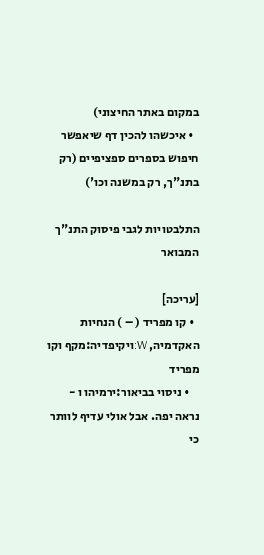במקום באתר החיצוני)
  • איכשהו להכין דף שיאפשר חיפוש בספרים ספציפיים (רק בתנ"ך, רק במשנה וכו')

התלבטויות לגבי פיסוק התנ"ך המבואר

[עריכה]
  • קו מפריד ( – ) הנחיות האקדמיה, W:ויקיפדיה:מקף וקו מפריד
    • ניסוי בביאור:ירמיהו ו - נראה יפה. אבל אולי עדיף לוותר כי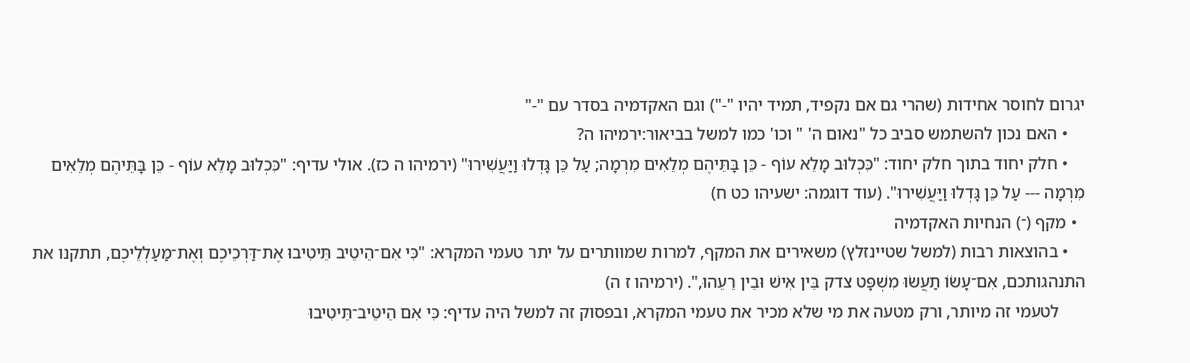יגרום לחוסר אחידות (שהרי גם אם נקפיד, תמיד יהיו "-") וגם האקדמיה בסדר עם "-"
    • האם נכון להשתמש סביב כל "נאום ה' " וכו' כמו למשל בביאור:ירמיהו ה?
    • חלק יחוד בתוך חלק יחוד: "כִּכְלוּב מָלֵא עוֹף - כֵּן בָּתֵּיהֶם מְלֵאִים מִרְמָה; עַל כֵּן גָּדְלוּ וַיַּעֲשִׁירוּ" (ירמיהו ה כז). אולי עדיף: "כִּכְלוּב מָלֵא עוֹף - כֵּן בָּתֵּיהֶם מְלֵאִים מִרְמָה --- עַל כֵּן גָּדְלוּ וַיַּעֲשִׁירוּ". (עוד דוגמה: ישעיהו כט ח)
  • מקף (־) הנחיות האקדמיה
    • בהוצאות רבות (למשל שטיינזלץ) משאירים את המקף, למרות שמוותרים על יתר טעמי המקרא: "כִּי אִם־הֵיטֵיב תֵּיטִיבוּ אֶת־דַּרְכֵיכֶם וְאֶת־מַעַלְלֵיכֶם, תתקנו את התנהגותכם, אִם־עָשׂוֹ תַעֲשׂוּ מִשְׁפָּט צדק בֵּין אִישׁ וּבֵין רֵעֵהוּ,". (ירמיהו ז ה)
      לטעמי זה מיותר, ורק מטעה את מי שלא מכיר את טעמי המקרא, ובפסוק זה למשל היה עדיף: כִּי אִם הֵיטֵיב־תֵּיטִיבוּ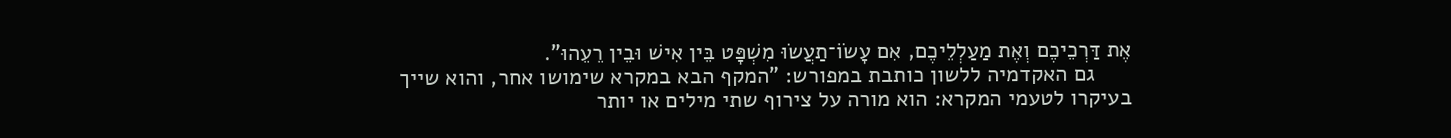אֶת דַּרְכֵיכֶם וְאֶת מַעַלְלֵיכֶם, אִם עָשׂוֹ־תַעֲשׂוּ מִשְׁפָּט בֵּין אִישׁ וּבֵין רֵעֵהוּ".
      גם האקדמיה ללשון כותבת במפורש: "המקף הבא במקרא שימושו אחר, והוא שייך בעיקרו לטעמי המקרא: הוא מורה על צירוף שתי מילים או יותר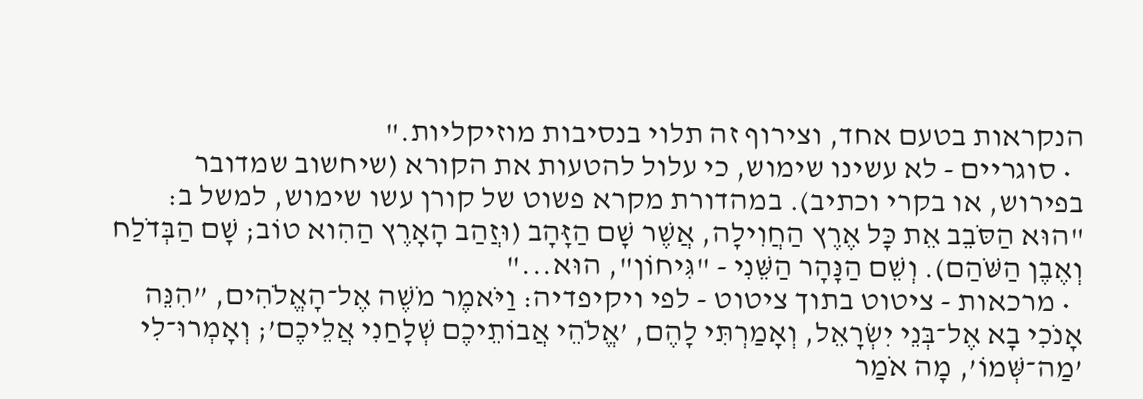הנקראות בטעם אחד, וצירוף זה תלוי בנסיבות מוזיקליות."
  • סוגריים - לא עשינו שימוש, כי עלול להטעות את הקורא (שיחשוב שמדובר בפירוש, או בקרי וכתיב). במהדורת מקרא פשוט של קורן עשו שימוש, למשל ב: "הוּא הַסֹּבֵב אֵת כָּל אֶרֶץ הַחֲוִילָה, אֲשֶׁר שָׁם הַזָּהָב (וּזֲהַב הָאָרֶץ הַהִוא טוֹב; שָׁם הַבְּדֹלַח וְאֶבֶן הַשֹּׁהַם). וְשֵׁם הַנָּהָר הַשֵּׁנִי - "גִּיחוֹן", הוּא..."
  • מרכאות - ציטוט בתוך ציטוט - לפי ויקיפדיה: וַיֹּאמֶר מֹשֶׁה אֶל־הָאֱלֹהִים, ”הִנֵּה אָנֹכִי בָא אֶל־בְּנֵי יִשְׂרָאֵל, וְאָמַרְתִּי לָהֶם, ’אֱלֹהֵי אֲבוֹתֵיכֶם שְׁלָחַנִי אֲלֵיכֶם’; וְאָמְרוּ־לִי ’מַה־שְּׁמוֹ’, מָה אֹמַר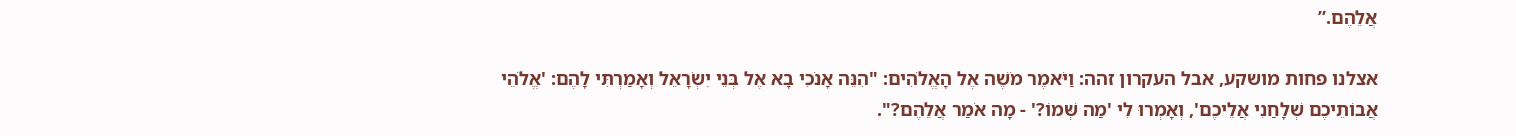אֲלֵהֶם.”

אצלנו פחות מושקע, אבל העקרון זהה: וַיֹּאמֶר מֹשֶׁה אֶל הָאֱלֹהִים: "הִנֵּה אָנֹכִי בָא אֶל בְּנֵי יִשְׂרָאֵל וְאָמַרְתִּי לָהֶם: 'אֱלֹהֵי אֲבוֹתֵיכֶם שְׁלָחַנִי אֲלֵיכֶם', וְאָמְרוּ לִי 'מַה שְּׁמוֹ?' - מָה אֹמַר אֲלֵהֶם?".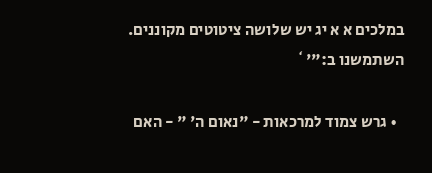במלכים א א יג יש שלושה ציטוטים מקוננים. השתמשנו ב:"'`

  • גרש צמוד למרכאות - "נאום ה' " - האם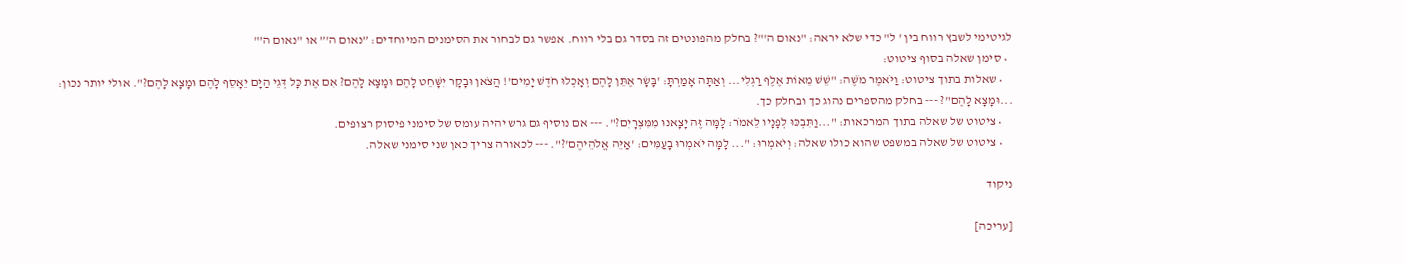לגיטימי לשבץ רווח בין ' ל" כדי שלא יראה: "נאום ה'"? בחלק מהפונטים זה בסדר גם בלי רווח. אפשר גם לבחור את הסימנים המיוחדים: ”נאום ה'” או "נאום ה’"
  • סימן שאלה בסוף ציטוט:
    • שאלות בתוך ציטוט: וַיֹּאמֶר מֹשֶׁה: "שֵׁשׁ מֵאוֹת אֶלֶף רַגְלִי... וְאַתָּה אָמַרְתָּ: 'בָּשָׂר אֶתֵּן לָהֶם וְאָכְלוּ חֹדֶשׁ יָמִים'! הֲצֹאן וּבָקָר יִשָּׁחֵט לָהֶם וּמָצָא לָהֶם? אִם אֶת כָּל דְּגֵי הַיָּם יֵאָסֵף לָהֶם וּמָצָא לָהֶם?". אולי יותר נכון: ...וּמָצָא לָהֶם"? --- בחלק מהספרים נהוג כך ובחלק כך.
    • ציטוט של שאלה בתוך המרכאות: "...וַתִּבְכּוּ לְפָנָיו לֵאמֹר: לָמָּה זֶּה יָצָאנוּ מִמִּצְרָיִם?". --- אם נוסיף גם גרש יהיה עומס של סימני פיסוק רצופים.
    • ציטוט של שאלה במשפט שהוא כולו שאלה: וְיֹאמְרוּ: "... לָמָּה יֹאמְרוּ בָעַמִּים: 'אַיֵּה אֱלֹהֵיהֶם'?". --- לכאורה צריך כאן שני סימני שאלה.

ניקוד

[עריכה]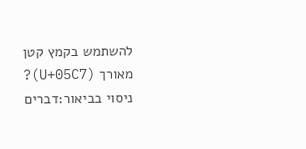להשתמש בקמץ קטן מאורך (U+05C7)? ניסוי בביאור:דברים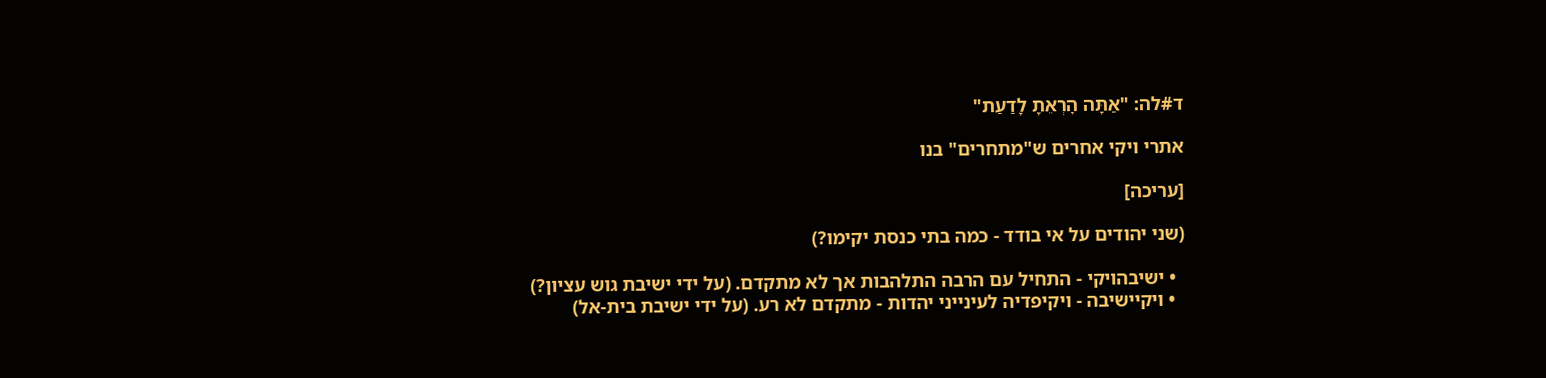ד#לה: "אַתָּה הׇרְאֵתָ לָדַעַת"

אתרי ויקי אחרים ש"מתחרים" בנו

[עריכה]

(שני יהודים על אי בודד - כמה בתי כנסת יקימו?)

  • ישיבהויקי - התחיל עם הרבה התלהבות אך לא מתקדם. (על ידי ישיבת גוש עציון?)
  • ויקיישיבה - ויקיפדיה לעינייני יהדות - מתקדם לא רע. (על ידי ישיבת בית-אל)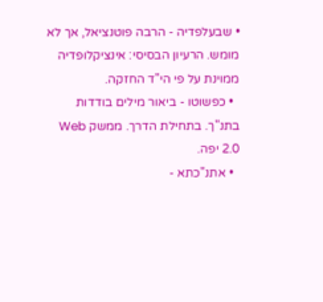• שבעלפדיה - הרבה פוטנציאל, אך לא מומש. הרעיון הבסיסי: אינציקלופדיה ממוינת על פי הי"ד החזקה.
  • כפשוטו - ביאור מילים בודדות בתנ"ך. בתחילת הדרך. ממשק Web 2.0 יפה.
  • אתנ"כתא -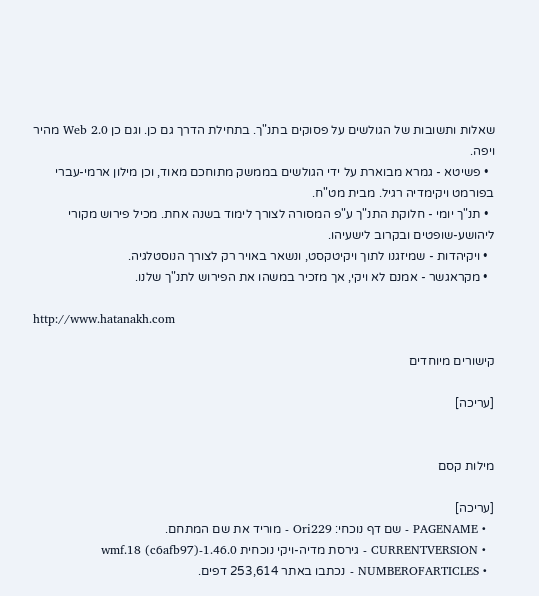שאלות ותשובות של הגולשים על פסוקים בתנ"ך. בתחילת הדרך גם כן. וגם כן Web 2.0 מהיר ויפה.
  • פשיטא - גמרא מבוארת על ידי הגולשים בממשק מתוחכם מאוד, וכן מילון ארמי-עברי בפורמט ויקימדיה רגיל. מבית מט"ח.
  • תנ"ך יומי - חלוקת התנ"ך ע"פ המסורה לצורך לימוד בשנה אחת. מכיל פירוש מקורי ליהושע-שופטים ובקרוב לישעיהו.
  • ויקיהדות - שמיזגנו לתוך ויקיטקסט, ונשאר באויר רק לצורך הנוסטלגיה.
  • מקראגשר - אמנם לא ויקי, אך מזכיר במשהו את הפירוש לתנ"ך שלנו.

http://www.hatanakh.com

קישורים מיוחדים

[עריכה]


מילות קסם

[עריכה]
  • PAGENAME - שם דף נוכחי: Ori229 - מוריד את שם המתחם.
  • CURRENTVERSION - גירסת מדיה-ויקי נוכחית 1.46.0-wmf.18 (c6afb97)
  • NUMBEROFARTICLES - נכתבו באתר 253,614 דפים.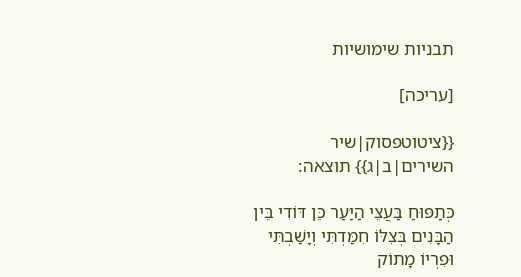תבניות שימושיות

[עריכה]

{{ציטוטפסוק|שיר השירים|ב|ג}} תוצאה:

כְּתַפּוּחַ בַּעֲצֵי הַיַּעַר כֵּן דּוֹדִי בֵּין הַבָּנִים בְּצִלּוֹ חִמַּדְתִּי וְיָשַׁבְתִּי וּפִרְיוֹ מָתוֹק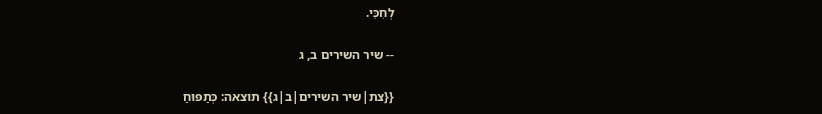לְחִכִּי.

-- שיר השירים ב, ג

{{צת|שיר השירים|ב|ג}} תוצאה: כְּתַפּוּחַ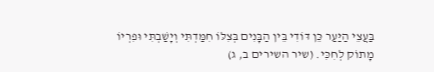בַּעֲצֵי הַיַּעַר כֵּן דּוֹדִי בֵּין הַבָּנִים בְּצִלּוֹ חִמַּדְתִּי וְיָשַׁבְתִּי וּפִרְיוֹ מָתוֹק לְחִכִּי. (שיר השירים ב, ג)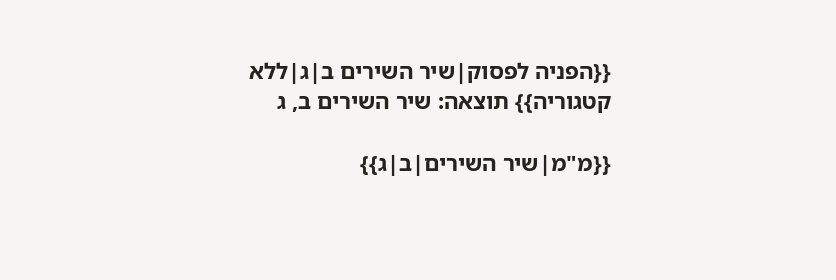{{הפניה לפסוק|שיר השירים ב|ג|ללא קטגוריה}} תוצאה: שיר השירים ב, ג

{{מ"מ|שיר השירים|ב|ג}}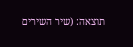תוצאה: (שיר השירים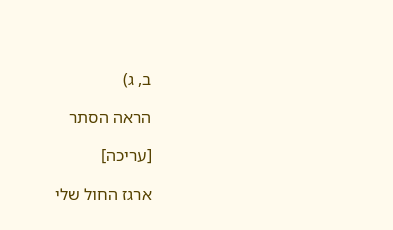ב, ג)

הראה הסתר

[עריכה]

ארגז החול שלי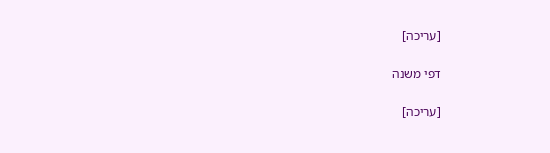[עריכה]

דפי משנה

[עריכה]